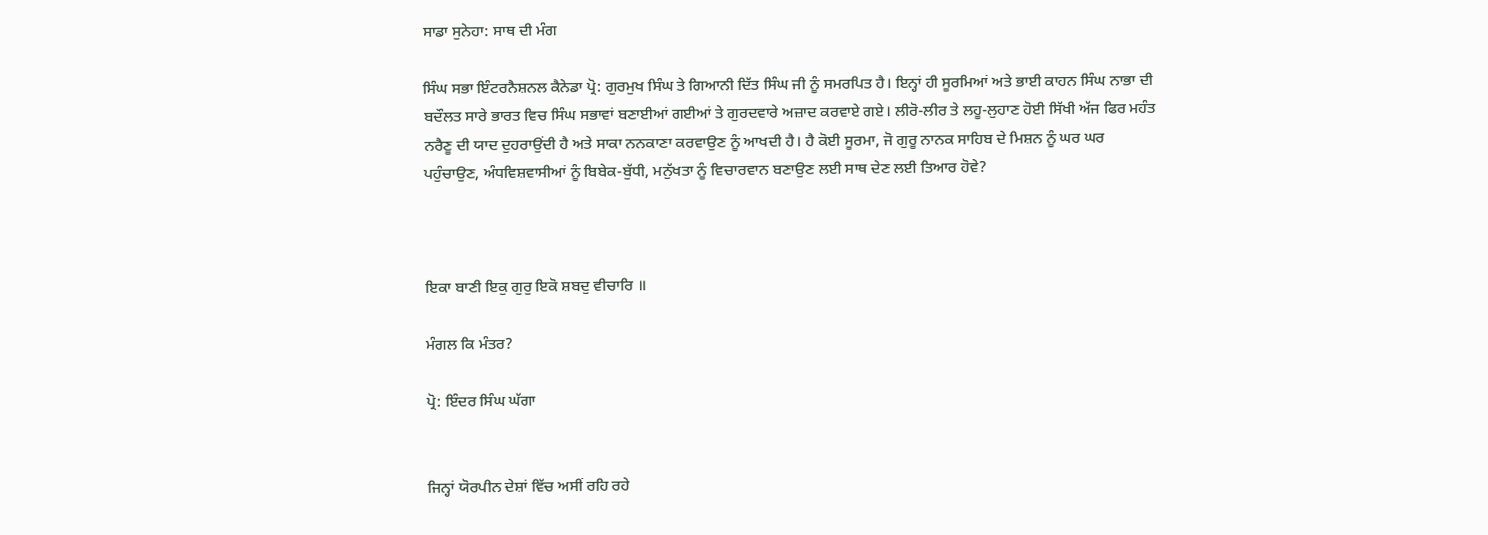ਸਾਡਾ ਸੁਨੇਹਾ: ਸਾਥ ਦੀ ਮੰਗ

ਸਿੰਘ ਸਭਾ ਇੰਟਰਨੈਸ਼ਨਲ ਕੈਨੇਡਾ ਪ੍ਰੋ: ਗੁਰਮੁਖ ਸਿੰਘ ਤੇ ਗਿਆਨੀ ਦਿੱਤ ਸਿੰਘ ਜੀ ਨੂੰ ਸਮਰਪਿਤ ਹੈ। ਇਨ੍ਹਾਂ ਹੀ ਸੂਰਮਿਆਂ ਅਤੇ ਭਾਈ ਕਾਹਨ ਸਿੰਘ ਨਾਭਾ ਦੀ ਬਦੌਲਤ ਸਾਰੇ ਭਾਰਤ ਵਿਚ ਸਿੰਘ ਸਭਾਵਾਂ ਬਣਾਈਆਂ ਗਈਆਂ ਤੇ ਗੁਰਦਵਾਰੇ ਅਜ਼ਾਦ ਕਰਵਾਏ ਗਏ। ਲੀਰੋ-ਲੀਰ ਤੇ ਲਹੂ-ਲੁਹਾਣ ਹੋਈ ਸਿੱਖੀ ਅੱਜ ਫਿਰ ਮਹੰਤ ਨਰੈਣੂ ਦੀ ਯਾਦ ਦੁਹਰਾਉਂਦੀ ਹੈ ਅਤੇ ਸਾਕਾ ਨਨਕਾਣਾ ਕਰਵਾਉਣ ਨੂੰ ਆਖਦੀ ਹੈ। ਹੈ ਕੋਈ ਸੂਰਮਾ, ਜੋ ਗੁਰੂ ਨਾਨਕ ਸਾਹਿਬ ਦੇ ਮਿਸ਼ਨ ਨੂੰ ਘਰ ਘਰ ਪਹੁੰਚਾਉਣ, ਅੰਧਵਿਸ਼ਵਾਸੀਆਂ ਨੂੰ ਬਿਬੇਕ-ਬੁੱਧੀ, ਮਨੁੱਖਤਾ ਨੂੰ ਵਿਚਾਰਵਾਨ ਬਣਾਉਣ ਲਈ ਸਾਥ ਦੇਣ ਲਈ ਤਿਆਰ ਹੋਵੇ?



ਇਕਾ ਬਾਣੀ ਇਕੁ ਗੁਰੁ ਇਕੋ ਸ਼ਬਦੁ ਵੀਚਾਰਿ ॥

ਮੰਗਲ ਕਿ ਮੰਤਰ?

ਪ੍ਰੋ: ਇੰਦਰ ਸਿੰਘ ਘੱਗਾ


ਜਿਨ੍ਹਾਂ ਯੋਰਪੀਨ ਦੇਸ਼ਾਂ ਵਿੱਚ ਅਸੀਂ ਰਹਿ ਰਹੇ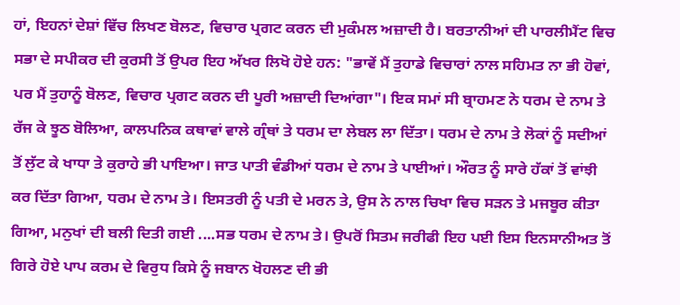ਹਾਂ, ਇਹਨਾਂ ਦੇਸ਼ਾਂ ਵਿੱਚ ਲਿਖਣ ਬੋਲਣ, ਵਿਚਾਰ ਪ੍ਰਗਟ ਕਰਨ ਦੀ ਮੁਕੰਮਲ ਅਜ਼ਾਦੀ ਹੈ। ਬਰਤਾਨੀਆਂ ਦੀ ਪਾਰਲੀਮੈਂਟ ਵਿਚ ਸਭਾ ਦੇ ਸਪੀਕਰ ਦੀ ਕੁਰਸੀ ਤੋਂ ਉਪਰ ਇਹ ਅੱਖਰ ਲਿਖੋ ਹੋਏ ਹਨ: "ਭਾਵੇਂ ਮੈਂ ਤੁਹਾਡੇ ਵਿਚਾਰਾਂ ਨਾਲ ਸਹਿਮਤ ਨਾ ਭੀ ਹੋਵਾਂ, ਪਰ ਮੈਂ ਤੁਹਾਨੂੰ ਬੋਲਣ, ਵਿਚਾਰ ਪ੍ਰਗਟ ਕਰਨ ਦੀ ਪੂਰੀ ਅਜ਼ਾਦੀ ਦਿਆਂਗਾ"। ਇਕ ਸਮਾਂ ਸੀ ਬ੍ਰਾਹਮਣ ਨੇ ਧਰਮ ਦੇ ਨਾਮ ਤੇ ਰੱਜ ਕੇ ਝੂਠ ਬੋਲਿਆ, ਕਾਲਪਨਿਕ ਕਥਾਵਾਂ ਵਾਲੇ ਗ੍ਰੰਥਾਂ ਤੇ ਧਰਮ ਦਾ ਲੇਬਲ ਲਾ ਦਿੱਤਾ। ਧਰਮ ਦੇ ਨਾਮ ਤੇ ਲੋਕਾਂ ਨੂੰ ਸਦੀਆਂ ਤੋਂ ਲੁੱਟ ਕੇ ਖਾਧਾ ਤੇ ਕੁਰਾਹੇ ਭੀ ਪਾਇਆ। ਜਾਤ ਪਾਤੀ ਵੰਡੀਆਂ ਧਰਮ ਦੇ ਨਾਮ ਤੇ ਪਾਈਆਂ। ਔਰਤ ਨੂੰ ਸਾਰੇ ਹੱਕਾਂ ਤੋਂ ਵਾਂਝੀ ਕਰ ਦਿੱਤਾ ਗਿਆ, ਧਰਮ ਦੇ ਨਾਮ ਤੇ। ਇਸਤਰੀ ਨੂੰ ਪਤੀ ਦੇ ਮਰਨ ਤੇ, ਉਸ ਨੇ ਨਾਲ ਚਿਖਾ ਵਿਚ ਸੜਨ ਤੇ ਮਜਬੂਰ ਕੀਤਾ ਗਿਆ, ਮਨੁਖਾਂ ਦੀ ਬਲੀ ਦਿਤੀ ਗਈ ....ਸਭ ਧਰਮ ਦੇ ਨਾਮ ਤੇ। ਉਪਰੋਂ ਸਿਤਮ ਜਰੀਫੀ ਇਹ ਪਈ ਇਸ ਇਨਸਾਨੀਅਤ ਤੋਂ ਗਿਰੇ ਹੋਏ ਪਾਪ ਕਰਮ ਦੇ ਵਿਰੁਧ ਕਿਸੇ ਨੂੰ ਜਬਾਨ ਖੋਹਲਣ ਦੀ ਭੀ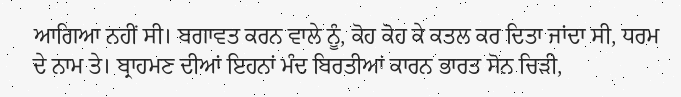ਆਗਿਆ ਨਹੀਂ ਸੀ। ਬਗਾਵਤ ਕਰਨ ਵਾਲੇ ਨੂੰ, ਕੋਹ ਕੋਹ ਕੇ ਕਤਲ ਕਰ ਦਿਤਾ ਜਾਂਦਾ ਸੀ, ਧਰਮ ਦੇ ਨਾਮ ਤੇ। ਬ੍ਰਾਹਮਣ ਦੀਆਂ ਇਹਨਾਂ ਮੰਦ ਬਿਰਤੀਆਂ ਕਾਰਨ ਭਾਰਤ ਸੋਨ ਚਿੜੀ,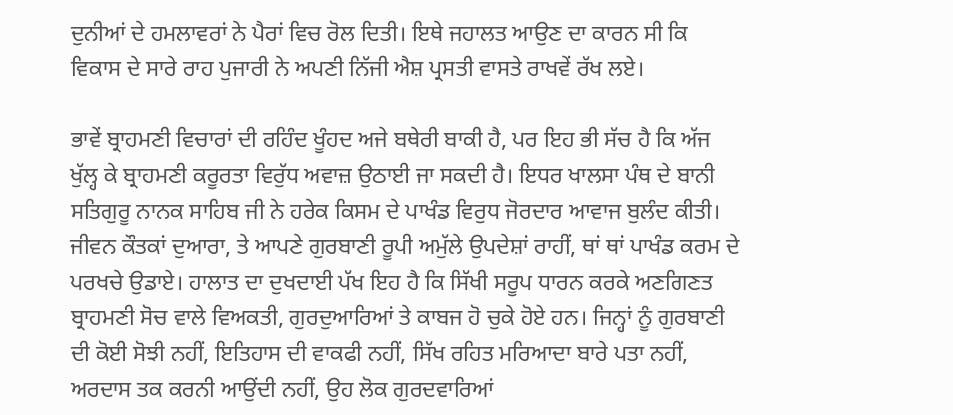ਦੁਨੀਆਂ ਦੇ ਹਮਲਾਵਰਾਂ ਨੇ ਪੈਰਾਂ ਵਿਚ ਰੋਲ ਦਿਤੀ। ਇਥੇ ਜਹਾਲਤ ਆਉਣ ਦਾ ਕਾਰਨ ਸੀ ਕਿ ਵਿਕਾਸ ਦੇ ਸਾਰੇ ਰਾਹ ਪੁਜਾਰੀ ਨੇ ਅਪਣੀ ਨਿੱਜੀ ਐਸ਼ ਪ੍ਰਸਤੀ ਵਾਸਤੇ ਰਾਖਵੇਂ ਰੱਖ ਲਏ।

ਭਾਵੇਂ ਬ੍ਰਾਹਮਣੀ ਵਿਚਾਰਾਂ ਦੀ ਰਹਿੰਦ ਖੂੰਹਦ ਅਜੇ ਬਥੇਰੀ ਬਾਕੀ ਹੈ, ਪਰ ਇਹ ਭੀ ਸੱਚ ਹੈ ਕਿ ਅੱਜ ਖੁੱਲ੍ਹ ਕੇ ਬ੍ਰਾਹਮਣੀ ਕਰੂਰਤਾ ਵਿਰੁੱਧ ਅਵਾਜ਼ ਉਠਾਈ ਜਾ ਸਕਦੀ ਹੈ। ਇਧਰ ਖਾਲਸਾ ਪੰਥ ਦੇ ਬਾਨੀ ਸਤਿਗੁਰੂ ਨਾਨਕ ਸਾਹਿਬ ਜੀ ਨੇ ਹਰੇਕ ਕਿਸਮ ਦੇ ਪਾਖੰਡ ਵਿਰੁਧ ਜੋਰਦਾਰ ਆਵਾਜ ਬੁਲੰਦ ਕੀਤੀ। ਜੀਵਨ ਕੌਤਕਾਂ ਦੁਆਰਾ, ਤੇ ਆਪਣੇ ਗੁਰਬਾਣੀ ਰੂਪੀ ਅਮੁੱਲੇ ਉਪਦੇਸ਼ਾਂ ਰਾਹੀਂ, ਥਾਂ ਥਾਂ ਪਾਖੰਡ ਕਰਮ ਦੇ ਪਰਖਚੇ ਉਡਾਏ। ਹਾਲਾਤ ਦਾ ਦੁਖਦਾਈ ਪੱਖ ਇਹ ਹੈ ਕਿ ਸਿੱਖੀ ਸਰੂਪ ਧਾਰਨ ਕਰਕੇ ਅਣਗਿਣਤ ਬ੍ਰਾਹਮਣੀ ਸੋਚ ਵਾਲੇ ਵਿਅਕਤੀ, ਗੁਰਦੁਆਰਿਆਂ ਤੇ ਕਾਬਜ ਹੋ ਚੁਕੇ ਹੋਏ ਹਨ। ਜਿਨ੍ਹਾਂ ਨੂੰ ਗੁਰਬਾਣੀ ਦੀ ਕੋਈ ਸੋਝੀ ਨਹੀਂ, ਇਤਿਹਾਸ ਦੀ ਵਾਕਫੀ ਨਹੀਂ, ਸਿੱਖ ਰਹਿਤ ਮਰਿਆਦਾ ਬਾਰੇ ਪਤਾ ਨਹੀਂ, ਅਰਦਾਸ ਤਕ ਕਰਨੀ ਆਉਂਦੀ ਨਹੀਂ, ਉਹ ਲੋਕ ਗੁਰਦਵਾਰਿਆਂ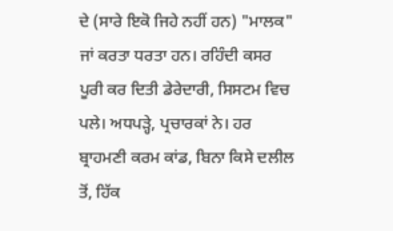ਦੇ (ਸਾਰੇ ਇਕੋ ਜਿਹੇ ਨਹੀਂ ਹਨ) "ਮਾਲਕ" ਜਾਂ ਕਰਤਾ ਧਰਤਾ ਹਨ। ਰਹਿੰਦੀ ਕਸਰ ਪੂਰੀ ਕਰ ਦਿਤੀ ਡੇਰੇਦਾਰੀ, ਸਿਸਟਮ ਵਿਚ ਪਲੇ। ਅਧਪੜ੍ਹੇ, ਪ੍ਰਚਾਰਕਾਂ ਨੇ। ਹਰ ਬ੍ਰਾਹਮਣੀ ਕਰਮ ਕਾਂਡ, ਬਿਨਾ ਕਿਸੇ ਦਲੀਲ ਤੋਂ, ਹਿੱਕ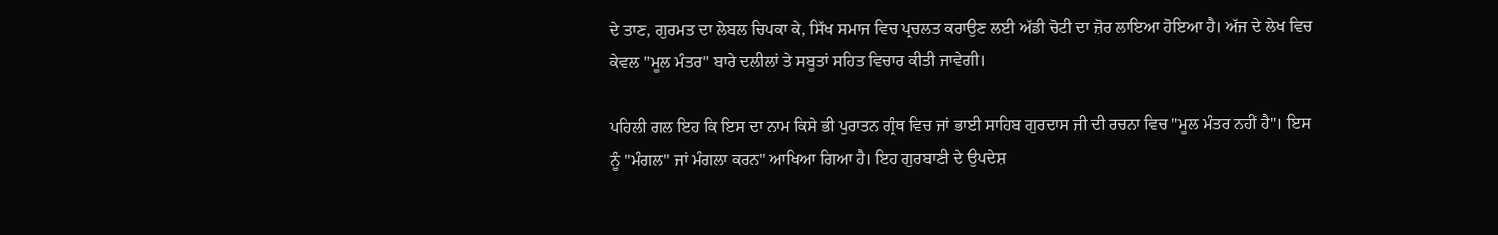ਦੇ ਤਾਣ, ਗੁਰਮਤ ਦਾ ਲੇਬਲ ਚਿਪਕਾ ਕੇ, ਸਿੱਖ ਸਮਾਜ ਵਿਚ ਪ੍ਰਚਲਤ ਕਰਾਉਣ ਲਈ ਅੱਡੀ ਚੋਟੀ ਦਾ ਜ਼ੋਰ ਲਾਇਆ ਹੋਇਆ ਹੈ। ਅੱਜ ਦੇ ਲੇਖ ਵਿਚ ਕੇਵਲ "ਮੂਲ ਮੰਤਰ" ਬਾਰੇ ਦਲੀਲਾਂ ਤੇ ਸਬੂਤਾਂ ਸਹਿਤ ਵਿਚਾਰ ਕੀਤੀ ਜਾਵੇਗੀ।

ਪਹਿਲੀ ਗਲ ਇਹ ਕਿ ਇਸ ਦਾ ਨਾਮ ਕਿਸੇ ਭੀ ਪੁਰਾਤਨ ਗ੍ਰੰਥ ਵਿਚ ਜਾਂ ਭਾਈ ਸਾਹਿਬ ਗੁਰਦਾਸ ਜੀ ਦੀ ਰਚਨਾ ਵਿਚ "ਮੂਲ ਮੰਤਰ ਨਹੀਂ ਹੈ"। ਇਸ ਨੂੰ "ਮੰਗਲ" ਜਾਂ ਮੰਗਲਾ ਕਰਨ" ਆਖਿਆ ਗਿਆ ਹੈ। ਇਹ ਗੁਰਬਾਣੀ ਦੇ ਉਪਦੇਸ਼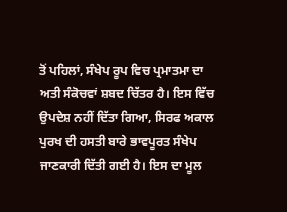ਤੋਂ ਪਹਿਲਾਂ, ਸੰਖੇਪ ਰੂਪ ਵਿਚ ਪ੍ਰਮਾਤਮਾ ਦਾ ਅਤੀ ਸੰਕੋਚਵਾਂ ਸ਼ਬਦ ਚਿੱਤਰ ਹੈ। ਇਸ ਵਿੱਚ ਉਪਦੇਸ਼ ਨਹੀਂ ਦਿੱਤਾ ਗਿਆ, ਸਿਰਫ ਅਕਾਲ ਪੁਰਖ ਦੀ ਹਸਤੀ ਬਾਰੇ ਭਾਵਪੂਰਤ ਸੰਖੇਪ ਜਾਣਕਾਰੀ ਦਿੱਤੀ ਗਈ ਹੈ। ਇਸ ਦਾ ਮੂਲ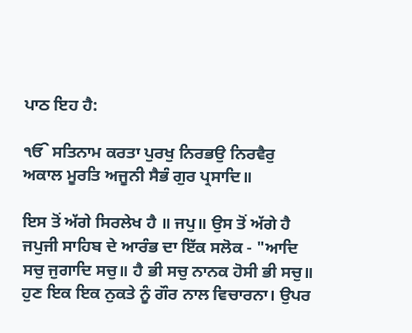ਪਾਠ ਇਹ ਹੈ:

ੴ ਸਤਿਨਾਮ ਕਰਤਾ ਪੁਰਖੁ ਨਿਰਭਉ ਨਿਰਵੈਰੁ ਅਕਾਲ ਮੂਰਤਿ ਅਜੂਨੀ ਸੈਭੰ ਗੁਰ ਪ੍ਰਸਾਦਿ॥

ਇਸ ਤੋਂ ਅੱਗੇ ਸਿਰਲੇਖ ਹੈ ॥ ਜਪੁ॥ ਉਸ ਤੋਂ ਅੱਗੇ ਹੈ ਜਪੁਜੀ ਸਾਹਿਬ ਦੇ ਆਰੰਭ ਦਾ ਇੱਕ ਸਲੋਕ - "ਆਦਿ ਸਚੁ ਜੁਗਾਦਿ ਸਚੁ॥ ਹੈ ਭੀ ਸਚੁ ਨਾਨਕ ਹੋਸੀ ਭੀ ਸਚੁ॥ ਹੁਣ ਇਕ ਇਕ ਨੁਕਤੇ ਨੂੰ ਗੌਰ ਨਾਲ ਵਿਚਾਰਨਾ। ਉਪਰ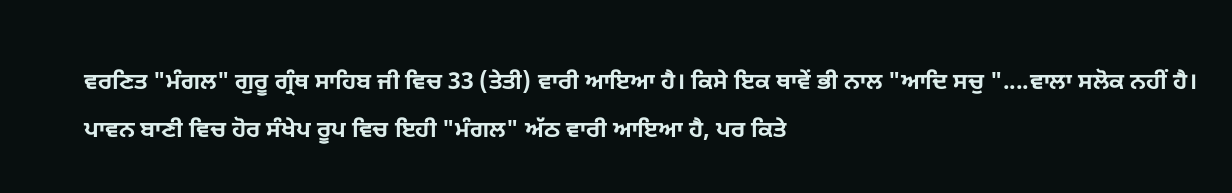ਵਰਣਿਤ "ਮੰਗਲ" ਗੁਰੂ ਗ੍ਰੰਥ ਸਾਹਿਬ ਜੀ ਵਿਚ 33 (ਤੇਤੀ) ਵਾਰੀ ਆਇਆ ਹੈ। ਕਿਸੇ ਇਕ ਥਾਵੇਂ ਭੀ ਨਾਲ "ਆਦਿ ਸਚੁ "....ਵਾਲਾ ਸਲੋਕ ਨਹੀਂ ਹੈ। ਪਾਵਨ ਬਾਣੀ ਵਿਚ ਹੋਰ ਸੰਖੇਪ ਰੂਪ ਵਿਚ ਇਹੀ "ਮੰਗਲ" ਅੱਠ ਵਾਰੀ ਆਇਆ ਹੈ, ਪਰ ਕਿਤੇ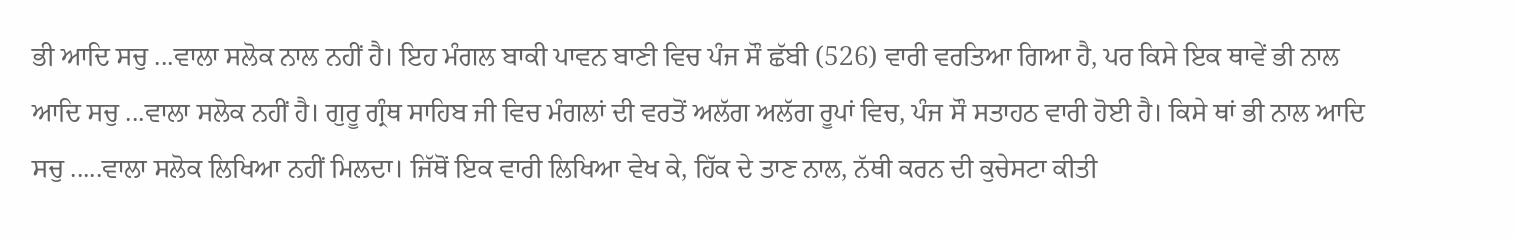ਭੀ ਆਦਿ ਸਚੁ ...ਵਾਲਾ ਸਲੋਕ ਨਾਲ ਨਹੀਂ ਹੈ। ਇਹ ਮੰਗਲ ਬਾਕੀ ਪਾਵਨ ਬਾਣੀ ਵਿਚ ਪੰਜ ਸੌ ਛੱਬੀ (526) ਵਾਰੀ ਵਰਤਿਆ ਗਿਆ ਹੈ, ਪਰ ਕਿਸੇ ਇਕ ਥਾਵੇਂ ਭੀ ਨਾਲ ਆਦਿ ਸਚੁ ...ਵਾਲਾ ਸਲੋਕ ਨਹੀਂ ਹੈ। ਗੁਰੂ ਗ੍ਰੰਥ ਸਾਹਿਬ ਜੀ ਵਿਚ ਮੰਗਲਾਂ ਦੀ ਵਰਤੋਂ ਅਲੱਗ ਅਲੱਗ ਰੂਪਾਂ ਵਿਚ, ਪੰਜ ਸੌ ਸਤਾਹਠ ਵਾਰੀ ਹੋਈ ਹੈ। ਕਿਸੇ ਥਾਂ ਭੀ ਨਾਲ ਆਦਿ ਸਚੁ .....ਵਾਲਾ ਸਲੋਕ ਲਿਖਿਆ ਨਹੀਂ ਮਿਲਦਾ। ਜਿੱਥੋਂ ਇਕ ਵਾਰੀ ਲਿਖਿਆ ਵੇਖ ਕੇ, ਹਿੱਕ ਦੇ ਤਾਣ ਨਾਲ, ਨੱਥੀ ਕਰਨ ਦੀ ਕੁਚੇਸਟਾ ਕੀਤੀ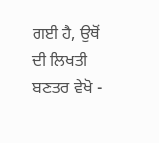ਗਈ ਹੈ, ਉਥੋਂ ਦੀ ਲਿਖਤੀ ਬਣਤਰ ਵੇਖੋ -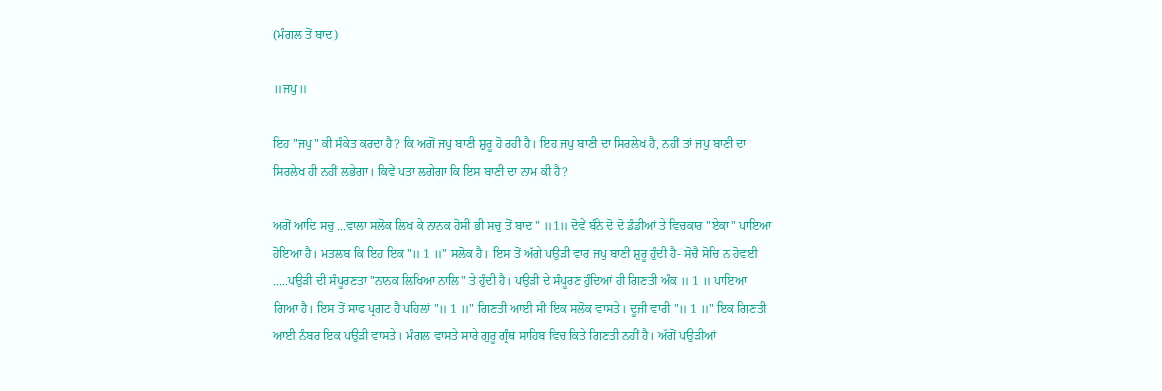(ਮੰਗਲ ਤੋਂ ਬਾਦ)

॥ਜਪੁ॥

ਇਹ "ਜਪੁ" ਕੀ ਸੰਕੇਤ ਕਰਦਾ ਹੈ? ਕਿ ਅਗੋਂ ਜਪੁ ਬਾਣੀ ਸ਼ੁਰੂ ਹੋ ਰਹੀ ਹੈ। ਇਹ ਜਪੁ ਬਾਣੀ ਦਾ ਸਿਰਲੇਖ ਹੈ, ਨਹੀਂ ਤਾਂ ਜਪੁ ਬਾਣੀ ਦਾ ਸਿਰਲੇਖ ਹੀ ਨਹੀਂ ਲਭੇਗਾ। ਕਿਵੇਂ ਪਤਾ ਲਗੇਗਾ ਕਿ ਇਸ ਬਾਣੀ ਦਾ ਨਾਮ ਕੀ ਹੈ?

ਅਗੋਂ ਆਦਿ ਸਚੁ ...ਵਾਲਾ ਸਲੋਕ ਲਿਖ ਕੇ ਨਾਨਕ ਹੋਸੀ ਭੀ ਸਚੁ ਤੋਂ ਬਾਦ " ॥1॥ ਦੋਵੇਂ ਬੰਨੇ ਦੋ ਦੋ ਡੰਡੀਆਂ ਤੇ ਵਿਚਕਾਰ "ਏਕਾ" ਪਾਇਆ ਹੋਇਆ ਹੈ। ਮਤਲਬ ਕਿ ਇਹ ਇਕ "॥ 1 ॥" ਸਲੋਕ ਹੈ। ਇਸ ਤੋਂ ਅੱਗੇ ਪਉੜੀ ਵਾਰ ਜਪੁ ਬਾਣੀ ਸ਼ੁਰੂ ਹੁੰਦੀ ਹੈ- ਸੋਚੈ ਸੋਚਿ ਨ ਹੋਵਈ .....ਪਉੜੀ ਦੀ ਸੰਪੂਰਣਤਾ "ਨਾਨਕ ਲਿਖਿਆ ਨਾਲਿ" ਤੇ ਹੁੰਦੀ ਹੈ। ਪਉੜੀ ਦੇ ਸੰਪੂਰਣ ਹੁੰਦਿਆਂ ਹੀ ਗਿਣਤੀ ਅੰਕ ॥ 1 ॥ ਪਾਇਆ ਗਿਆ ਹੈ। ਇਸ ਤੋਂ ਸਾਫ ਪ੍ਰਗਟ ਹੈ ਪਹਿਲਾਂ "॥ 1 ॥" ਗਿਣਤੀ ਆਈ ਸੀ ਇਕ ਸਲੋਕ ਵਾਸਤੇ। ਦੂਜੀ ਵਾਰੀ "॥ 1 ॥" ਇਕ ਗਿਣਤੀ ਆਈ ਨੰਬਰ ਇਕ ਪਉੜੀ ਵਾਸਤੇ। ਮੰਗਲ ਵਾਸਤੇ ਸਾਰੇ ਗੁਰੂ ਗ੍ਰੰਥ ਸਾਹਿਬ ਵਿਚ ਕਿਤੇ ਗਿਣਤੀ ਨਹੀਂ ਹੈ। ਅੱਗੋਂ ਪਉੜੀਆਂ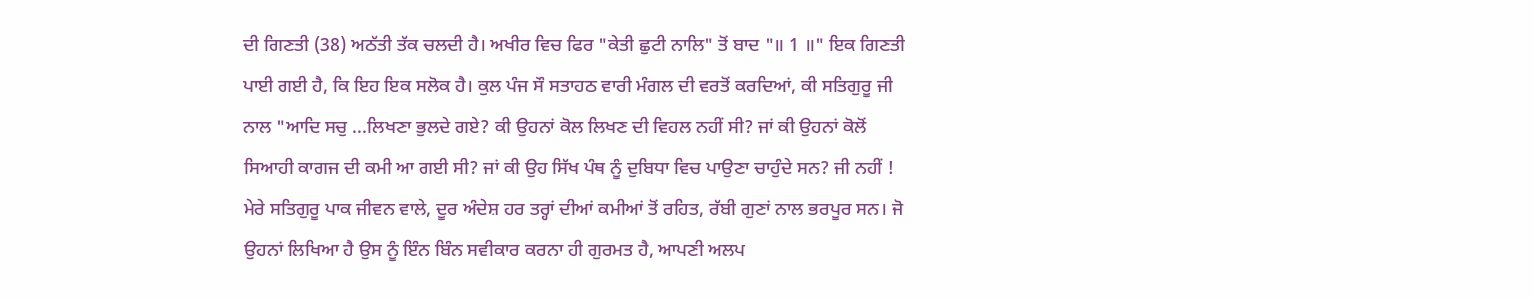ਦੀ ਗਿਣਤੀ (38) ਅਠੱਤੀ ਤੱਕ ਚਲਦੀ ਹੈ। ਅਖੀਰ ਵਿਚ ਫਿਰ "ਕੇਤੀ ਛੁਟੀ ਨਾਲਿ" ਤੋਂ ਬਾਦ "॥ 1 ॥" ਇਕ ਗਿਣਤੀ ਪਾਈ ਗਈ ਹੈ, ਕਿ ਇਹ ਇਕ ਸਲੋਕ ਹੈ। ਕੁਲ ਪੰਜ ਸੌ ਸਤਾਹਠ ਵਾਰੀ ਮੰਗਲ ਦੀ ਵਰਤੋਂ ਕਰਦਿਆਂ, ਕੀ ਸਤਿਗੁਰੂ ਜੀ ਨਾਲ "ਆਦਿ ਸਚੁ ...ਲਿਖਣਾ ਭੁਲਦੇ ਗਏ? ਕੀ ਉਹਨਾਂ ਕੋਲ ਲਿਖਣ ਦੀ ਵਿਹਲ ਨਹੀਂ ਸੀ? ਜਾਂ ਕੀ ਉਹਨਾਂ ਕੋਲੋਂ ਸਿਆਹੀ ਕਾਗਜ ਦੀ ਕਮੀ ਆ ਗਈ ਸੀ? ਜਾਂ ਕੀ ਉਹ ਸਿੱਖ ਪੰਥ ਨੂੰ ਦੁਬਿਧਾ ਵਿਚ ਪਾਉਣਾ ਚਾਹੁੰਦੇ ਸਨ? ਜੀ ਨਹੀਂ ! ਮੇਰੇ ਸਤਿਗੁਰੂ ਪਾਕ ਜੀਵਨ ਵਾਲੇ, ਦੂਰ ਅੰਦੇਸ਼ ਹਰ ਤਰ੍ਹਾਂ ਦੀਆਂ ਕਮੀਆਂ ਤੋਂ ਰਹਿਤ, ਰੱਬੀ ਗੁਣਾਂ ਨਾਲ ਭਰਪੂਰ ਸਨ। ਜੋ ਉਹਨਾਂ ਲਿਖਿਆ ਹੈ ਉਸ ਨੂੰ ਇੰਨ ਬਿੰਨ ਸਵੀਕਾਰ ਕਰਨਾ ਹੀ ਗੁਰਮਤ ਹੈ, ਆਪਣੀ ਅਲਪ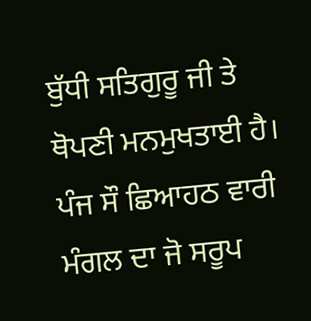ਬੁੱਧੀ ਸਤਿਗੁਰੂ ਜੀ ਤੇ ਥੋਪਣੀ ਮਨਮੁਖਤਾਈ ਹੈ। ਪੰਜ ਸੌ ਛਿਆਹਠ ਵਾਰੀ ਮੰਗਲ ਦਾ ਜੋ ਸਰੂਪ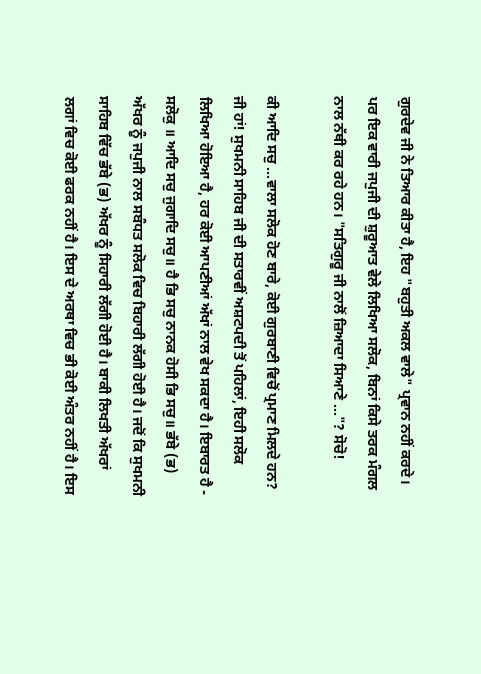ਗੁਰਦੇਵ ਜੀ ਨੇ ਤਿਆਰ ਕੀਤਾ ਹੈ, ਇਹ "ਬਹੁਤੀ ਅਕਲ ਵਾਲੇ" ਪ੍ਰਵਾਨ ਨਹੀਂ ਕਰਦੇ। ਪਰ ਇਕ ਵਾਰੀ ਜਪੁਜੀ ਦੀ ਸ਼ੁਰੂਆਤ ਵੇਲੇ ਲਿਖਿਆ ਸਲੋਕ, ਬਿਨਾਂ ਕਿਸੇ ਤਰਕ ਮੰਗਲ ਨਾਲ ਨੱਥੀ ਕਰ ਰਹੇ ਹਨ। "ਸਤਿਗੁਰੂ ਜੀ ਨਾਲੋਂ ਜ਼ਿਆਦਾ ਸਿਆਣੇ ..."? ਸੋਚੋ!

ਕੀ ਆਦਿ ਸਚੁ ...ਵਾਲਾ ਸਲੋਕ ਹੋਣ ਬਾਰੇ, ਕੋਈ ਗੁਰਬਾਣੀ ਵਿਚੋਂ ਪ੍ਰਮਾਣ ਮਿਲਦੇ ਹਨ? ਜੀ ਹਾਂ! ਸੁਖਮਨੀ ਸਾਹਿਬ ਜੀ ਦੀ ਸਤਾਰਵੀਂ ਅਸ਼ਟਪਦੀ ਤੋਂ ਪਹਿਲਾਂ, ਇਹੀ ਸਲੋਕ ਲਿਖਿਆ ਹੋਇਆ ਹੈ, ਹਰ ਕੋਈ ਆਪਣੀਆਂ ਅੱਖਾਂ ਨਾਲ ਵੇਖ ਸਕਦਾ ਹੈ। ਇਬਾਰਤ ਹੈ - ਸਲੋਕੁ ॥ ਆਦਿ ਸਚੁ ਜੁਗਾਦਿ ਸਚੁ॥ ਹੈ ਭਿ ਸਚੁ ਨਾਨਕ ਹੋਸੀ ਭਿ ਸਚੁ॥ ਭੱਬੇ (ਭ) ਅੱਖਰ ਨੂੰ ਜਪੁਜੀ ਨਾਲ ਸਬੰਧਤ ਸਲੋਕ ਵਿਚ ਬਿਹਾਰੀ ਲੱਗੀ ਹੋਈ ਹੈ। ਜਦੋਂ ਕਿ ਸੁਖਮਨੀ ਸਾਹਿਬ ਵਿੱਚ ਭੱਬੇ (ਭ) ਅੱਖਰ ਨੂੰ ਸਿਹਾਰੀ ਲੱਗੀ ਹੋਈ ਹੈ। ਬਾਕੀ ਲਿਖਤੀ ਅੱਖਰਾਂ ਲਗਾਂ ਵਿਚ ਕੋਈ ਫਰਕ ਨਹੀਂ ਹੈ। ਇਸ ਦੇ ਅਰਥਾ ਵਿਚ ਭੀ ਕੋਈ ਅੰਤਰ ਨਹੀਂ ਹੈ। ਇਸ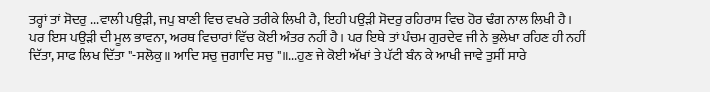ਤਰ੍ਹਾਂ ਤਾਂ ਸੋਦਰੁ ...ਵਾਲੀ ਪਉੜੀ, ਜਪੁ ਬਾਣੀ ਵਿਚ ਵਖਰੇ ਤਰੀਕੇ ਲਿਖੀ ਹੈ, ਇਹੀ ਪਉੜੀ ਸੋਦਰੁ ਰਹਿਰਾਸ ਵਿਚ ਹੋਰ ਢੰਗ ਨਾਲ ਲਿਖੀ ਹੈ। ਪਰ ਇਸ ਪਉੜੀ ਦੀ ਮੂਲ ਭਾਵਨਾ, ਅਰਥ ਵਿਚਾਰਾਂ ਵਿੱਚ ਕੋਈ ਅੰਤਰ ਨਹੀਂ ਹੈ। ਪਰ ਇਥੇ ਤਾਂ ਪੰਚਮ ਗੁਰਦੇਵ ਜੀ ਨੇ ਭੁਲੇਖਾ ਰਹਿਣ ਹੀ ਨਹੀਂ ਦਿੱਤਾ, ਸਾਫ ਲਿਖ ਦਿੱਤਾ "-ਸਲੋਕੁ॥ ਆਦਿ ਸਚੁ ਜੁਗਾਦਿ ਸਚੁ "॥...ਹੁਣ ਜੇ ਕੋਈ ਅੱਖਾਂ ਤੇ ਪੱਟੀ ਬੰਨ ਕੇ ਆਖੀ ਜਾਵੇ ਤੁਸੀਂ ਸਾਰੇ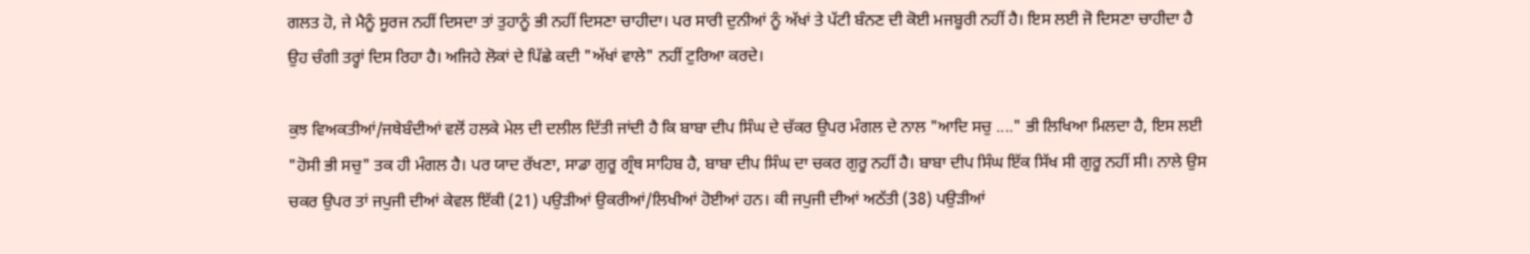ਗਲਤ ਹੋ, ਜੇ ਮੈਨੂੰ ਸੂਰਜ ਨਹੀਂ ਦਿਸਦਾ ਤਾਂ ਤੁਹਾਨੂੰ ਭੀ ਨਹੀਂ ਦਿਸਣਾ ਚਾਹੀਦਾ। ਪਰ ਸਾਰੀ ਦੁਨੀਆਂ ਨੂੰ ਅੱਖਾਂ ਤੇ ਪੱਟੀ ਬੰਨਣ ਦੀ ਕੋਈ ਮਜਬੂਰੀ ਨਹੀਂ ਹੈ। ਇਸ ਲਈ ਜੋ ਦਿਸਣਾ ਚਾਹੀਦਾ ਹੈ ਉਹ ਚੰਗੀ ਤਰ੍ਹਾਂ ਦਿਸ ਰਿਹਾ ਹੈ। ਅਜਿਹੇ ਲੋਕਾਂ ਦੇ ਪਿੱਛੇ ਕਦੀ "ਅੱਖਾਂ ਵਾਲੇ" ਨਹੀਂ ਟੁਰਿਆ ਕਰਦੇ।

ਕੁਝ ਵਿਅਕਤੀਆਂ/ਜਥੇਬੰਦੀਆਂ ਵਲੋਂ ਹਲਕੇ ਮੇਲ ਦੀ ਦਲੀਲ ਦਿੱਤੀ ਜਾਂਦੀ ਹੈ ਕਿ ਬਾਬਾ ਦੀਪ ਸਿੰਘ ਦੇ ਚੱਕਰ ਉਪਰ ਮੰਗਲ ਦੇ ਨਾਲ "ਆਦਿ ਸਚੁ ...." ਭੀ ਲਿਖਿਆ ਮਿਲਦਾ ਹੈ, ਇਸ ਲਈ "ਹੋਸੀ ਭੀ ਸਚੁ" ਤਕ ਹੀ ਮੰਗਲ ਹੈ। ਪਰ ਯਾਦ ਰੱਖਣਾ, ਸਾਡਾ ਗੁਰੂ ਗ੍ਰੰਥ ਸਾਹਿਬ ਹੈ, ਬਾਬਾ ਦੀਪ ਸਿੰਘ ਦਾ ਚਕਰ ਗੁਰੂ ਨਹੀਂ ਹੈ। ਬਾਬਾ ਦੀਪ ਸਿੰਘ ਇੱਕ ਸਿੱਖ ਸੀ ਗੁਰੂ ਨਹੀਂ ਸੀ। ਨਾਲੇ ਉਸ ਚਕਰ ਉਪਰ ਤਾਂ ਜਪੁਜੀ ਦੀਆਂ ਕੇਵਲ ਇੱਕੀ (21) ਪਉੜੀਆਂ ਉਕਰੀਆਂ/ਲਿਖੀਆਂ ਹੋਈਆਂ ਹਨ। ਕੀ ਜਪੁਜੀ ਦੀਆਂ ਅਠੱਤੀ (38) ਪਉੜੀਆਂ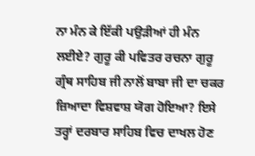ਨਾ ਮੰਨ ਕੇ ਇੱਕੀ ਪਉੜੀਆਂ ਹੀ ਮੰਨ ਲਈਏ? ਗੁਰੂ ਕੀ ਪਵਿਤਰ ਰਚਨਾ ਗੁਰੂ ਗ੍ਰੰਥ ਸਾਹਿਬ ਜੀ ਨਾਲੋਂ ਬਾਬਾ ਜੀ ਦਾ ਚਕਰ ਜ਼ਿਆਦਾ ਵਿਸ਼ਵਾਸ਼ ਯੋਗ ਹੋਇਆ? ਇਸੇ ਤਰ੍ਹਾਂ ਦਰਬਾਰ ਸਾਹਿਬ ਵਿਚ ਦਾਖਲ ਹੋਣ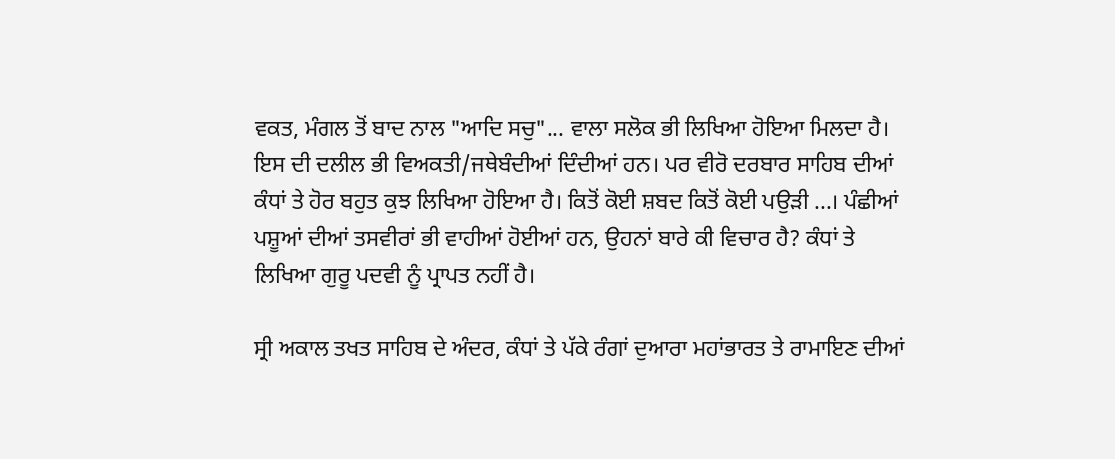ਵਕਤ, ਮੰਗਲ ਤੋਂ ਬਾਦ ਨਾਲ "ਆਦਿ ਸਚੁ"... ਵਾਲਾ ਸਲੋਕ ਭੀ ਲਿਖਿਆ ਹੋਇਆ ਮਿਲਦਾ ਹੈ। ਇਸ ਦੀ ਦਲੀਲ ਭੀ ਵਿਅਕਤੀ/ਜਥੇਬੰਦੀਆਂ ਦਿੰਦੀਆਂ ਹਨ। ਪਰ ਵੀਰੋ ਦਰਬਾਰ ਸਾਹਿਬ ਦੀਆਂ ਕੰਧਾਂ ਤੇ ਹੋਰ ਬਹੁਤ ਕੁਝ ਲਿਖਿਆ ਹੋਇਆ ਹੈ। ਕਿਤੋਂ ਕੋਈ ਸ਼ਬਦ ਕਿਤੋਂ ਕੋਈ ਪਉੜੀ ...। ਪੰਛੀਆਂ ਪਸ਼ੂਆਂ ਦੀਆਂ ਤਸਵੀਰਾਂ ਭੀ ਵਾਹੀਆਂ ਹੋਈਆਂ ਹਨ, ਉਹਨਾਂ ਬਾਰੇ ਕੀ ਵਿਚਾਰ ਹੈ? ਕੰਧਾਂ ਤੇ ਲਿਖਿਆ ਗੁਰੂ ਪਦਵੀ ਨੂੰ ਪ੍ਰਾਪਤ ਨਹੀਂ ਹੈ।

ਸ੍ਰੀ ਅਕਾਲ ਤਖਤ ਸਾਹਿਬ ਦੇ ਅੰਦਰ, ਕੰਧਾਂ ਤੇ ਪੱਕੇ ਰੰਗਾਂ ਦੁਆਰਾ ਮਹਾਂਭਾਰਤ ਤੇ ਰਾਮਾਇਣ ਦੀਆਂ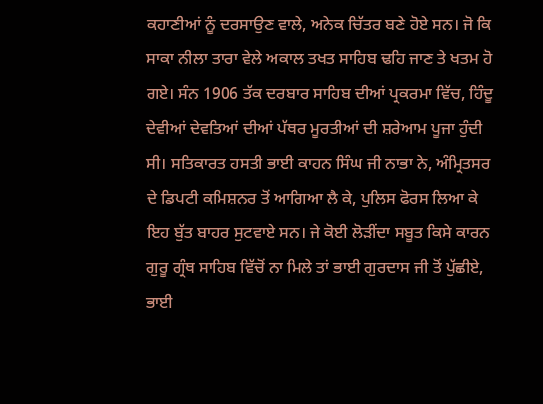ਕਹਾਣੀਆਂ ਨੂੰ ਦਰਸਾਉਣ ਵਾਲੇ, ਅਨੇਕ ਚਿੱਤਰ ਬਣੇ ਹੋਏ ਸਨ। ਜੋ ਕਿ ਸਾਕਾ ਨੀਲਾ ਤਾਰਾ ਵੇਲੇ ਅਕਾਲ ਤਖਤ ਸਾਹਿਬ ਢਹਿ ਜਾਣ ਤੇ ਖਤਮ ਹੋ ਗਏ। ਸੰਨ 1906 ਤੱਕ ਦਰਬਾਰ ਸਾਹਿਬ ਦੀਆਂ ਪ੍ਰਕਰਮਾ ਵਿੱਚ, ਹਿੰਦੂ ਦੇਵੀਆਂ ਦੇਵਤਿਆਂ ਦੀਆਂ ਪੱਥਰ ਮੂਰਤੀਆਂ ਦੀ ਸ਼ਰੇਆਮ ਪੂਜਾ ਹੁੰਦੀ ਸੀ। ਸਤਿਕਾਰਤ ਹਸਤੀ ਭਾਈ ਕਾਹਨ ਸਿੰਘ ਜੀ ਨਾਭਾ ਨੇ, ਅੰਮ੍ਰਿਤਸਰ ਦੇ ਡਿਪਟੀ ਕਮਿਸ਼ਨਰ ਤੋਂ ਆਗਿਆ ਲੈ ਕੇ, ਪੁਲਿਸ ਫੋਰਸ ਲਿਆ ਕੇ ਇਹ ਬੁੱਤ ਬਾਹਰ ਸੁਟਵਾਏ ਸਨ। ਜੇ ਕੋਈ ਲੋੜੀਂਦਾ ਸਬੂਤ ਕਿਸੇ ਕਾਰਨ ਗੁਰੂ ਗ੍ਰੰਥ ਸਾਹਿਬ ਵਿੱਚੋਂ ਨਾ ਮਿਲੇ ਤਾਂ ਭਾਈ ਗੁਰਦਾਸ ਜੀ ਤੋਂ ਪੁੱਛੀਏ, ਭਾਈ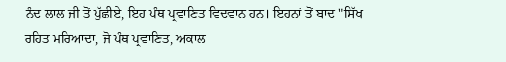ਨੰਦ ਲਾਲ ਜੀ ਤੋਂ ਪੁੱਛੀਏ, ਇਹ ਪੰਥ ਪ੍ਰਵਾਣਿਤ ਵਿਦਵਾਨ ਹਨ। ਇਹਨਾਂ ਤੋਂ ਬਾਦ "ਸਿੱਖ ਰਹਿਤ ਮਰਿਆਦਾ, ਜੋ ਪੰਥ ਪ੍ਰਵਾਣਿਤ, ਅਕਾਲ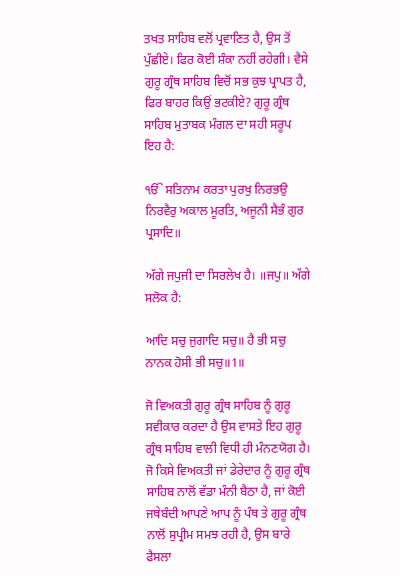ਤਖਤ ਸਾਹਿਬ ਵਲੋਂ ਪ੍ਰਵਾਣਿਤ ਹੈ, ਉਸ ਤੋਂ ਪੁੱਛੀਏ। ਫਿਰ ਕੋਈ ਸ਼ੰਕਾ ਨਹੀਂ ਰਹੇਗੀ। ਵੈਸੇ ਗੁਰੂ ਗ੍ਰੰਥ ਸਾਹਿਬ ਵਿਚੋਂ ਸਭ ਕੁਝ ਪ੍ਰਾਪਤ ਹੈ, ਫਿਰ ਬਾਹਰ ਕਿਉਂ ਭਟਕੀਏ? ਗੁਰੂ ਗ੍ਰੰਥ ਸਾਹਿਬ ਮੁਤਾਬਕ ਮੰਗਲ ਦਾ ਸਹੀ ਸਰੂਪ ਇਹ ਹੈ:

ੴ ਸਤਿਨਾਮ ਕਰਤਾ ਪੁਰਖੁ ਨਿਰਭਉ ਨਿਰਵੈਰੁ ਅਕਾਲ ਮੂਰਤਿ, ਅਜੂਨੀ ਸੈਭੰ ਗੁਰ ਪ੍ਰਸਾਦਿ॥

ਅੱਗੇ ਜਪੁਜੀ ਦਾ ਸਿਰਲੇਖ ਹੈ। ॥ਜਪੁ॥ ਅੱਗੇ ਸਲੋਕ ਹੈ:

ਆਦਿ ਸਚੁ ਜੁਗਾਦਿ ਸਚੁ॥ ਹੈ ਭੀ ਸਚੁ ਨਾਨਕ ਹੋਸੀ ਭੀ ਸਚੁ॥1॥

ਜੋ ਵਿਅਕਤੀ ਗੁਰੂ ਗ੍ਰੰਥ ਸਾਹਿਬ ਨੂੰ ਗੁਰੂ ਸਵੀਕਾਰ ਕਰਦਾ ਹੈ ਉਸ ਵਾਸਤੇ ਇਹ ਗੁਰੂ ਗ੍ਰੰਥ ਸਾਹਿਬ ਵਾਲੀ ਵਿਧੀ ਹੀ ਮੰਨਣਯੋਗ ਹੈ। ਜੋ ਕਿਸੇ ਵਿਅਕਤੀ ਜਾਂ ਡੇਰੇਦਾਰ ਨੂੰ ਗੁਰੂ ਗ੍ਰੰਥ ਸਾਹਿਬ ਨਾਲੋਂ ਵੱਡਾ ਮੰਨੀ ਬੈਠਾ ਹੈ, ਜਾਂ ਕੋਈ ਜਥੇਬੰਦੀ ਆਪਣੇ ਆਪ ਨੂੰ ਪੰਥ ਤੇ ਗੁਰੂ ਗ੍ਰੰਥ ਨਾਲੋਂ ਸੁਪ੍ਰੀਮ ਸਮਝ ਰਹੀ ਹੈ, ਉਸ ਬਾਰੇ ਫੈਸਲਾ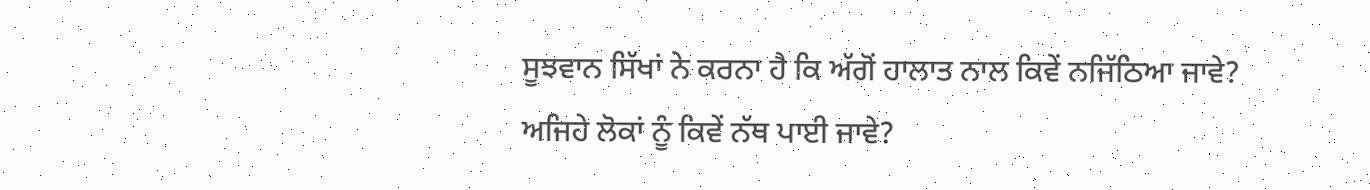ਸੂਝਵਾਨ ਸਿੱਖਾਂ ਨੇ ਕਰਨਾ ਹੈ ਕਿ ਅੱਗੋਂ ਹਾਲਾਤ ਨਾਲ ਕਿਵੇਂ ਨਜਿੱਠਿਆ ਜਾਵੇ? ਅਜਿਹੇ ਲੋਕਾਂ ਨੂੰ ਕਿਵੇਂ ਨੱਥ ਪਾਈ ਜਾਵੇ?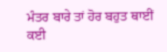ਮੰਤਰ ਬਾਰੇ ਤਾਂ ਹੋਰ ਬਹੁਤ ਥਾਈਂ ਕਈ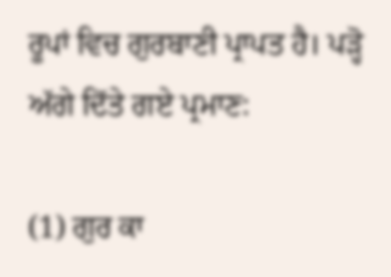ਰੂਪਾਂ ਵਿਚ ਗੁਰਬਾਣੀ ਪ੍ਰਾਪਤ ਹੈ। ਪੜ੍ਹੋ ਅੱਗੇ ਦਿੱਤੇ ਗਏ ਪ੍ਰਮਾਣ:

(1) ਗੁਰ ਕਾ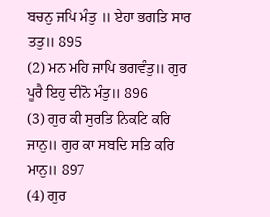ਬਚਨੁ ਜਪਿ ਮੰਤੁ ॥ ਏਹਾ ਭਗਤਿ ਸਾਰ ਤਤੁ॥ 895
(2) ਮਨ ਮਹਿ ਜਾਪਿ ਭਗਵੰਤੁ॥ ਗੁਰ ਪੂਰੈ ਇਹੁ ਦੀਨੋ ਮੰਤੁ॥ 896
(3) ਗੁਰ ਕੀ ਸੁਰਤਿ ਨਿਕਟਿ ਕਰਿ ਜਾਨੁ॥ ਗੁਰ ਕਾ ਸਬਦਿ ਸਤਿ ਕਰਿ ਮਾਨੁ॥ 897
(4) ਗੁਰ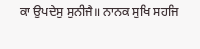ਕਾ ਉਪਦੇਸੁ ਸੁਨੀਜੈ॥ ਨਾਨਕ ਸੁਖਿ ਸਹਜਿ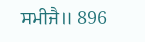ਸਮੀਜੈ॥ 896